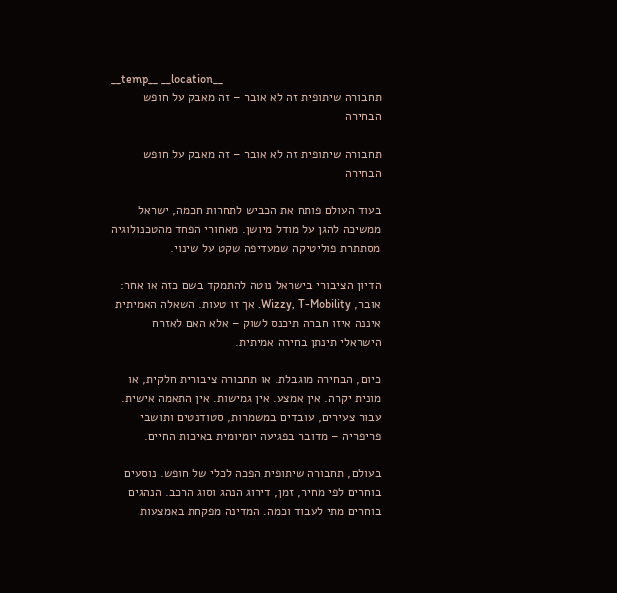__temp__ __location__
תחבורה שיתופית זה לא אובר – זה מאבק על חופש הבחירה

תחבורה שיתופית זה לא אובר – זה מאבק על חופש הבחירה

בעוד העולם פותח את הכביש לתחרות חכמה, ישראל ממשיכה להגן על מודל מיושן. מאחורי הפחד מהטכנולוגיה מסתתרת פוליטיקה שמעדיפה שקט על שינוי.

הדיון הציבורי בישראל נוטה להתמקד בשם כזה או אחר: אובר, Wizzy, T-Mobility. אך זו טעות. השאלה האמיתית איננה איזו חברה תיכנס לשוק – אלא האם לאזרח הישראלי תינתן בחירה אמיתית.

כיום, הבחירה מוגבלת. או תחבורה ציבורית חלקית, או מונית יקרה. אין אמצע. אין גמישות. אין התאמה אישית. עבור צעירים, עובדים במשמרות, סטודנטים ותושבי פריפריה – מדובר בפגיעה יומיומית באיכות החיים.

בעולם, תחבורה שיתופית הפכה לכלי של חופש. נוסעים בוחרים לפי מחיר, זמן, דירוג הנהג וסוג הרכב. הנהגים בוחרים מתי לעבוד וכמה. המדינה מפקחת באמצעות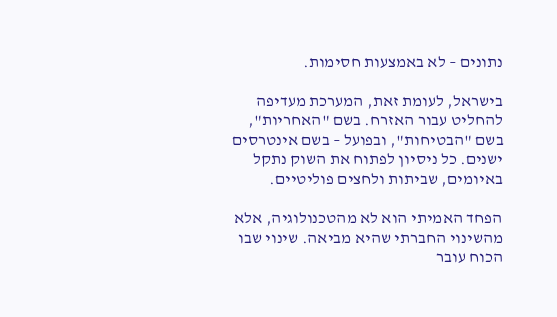נתונים – לא באמצעות חסימות.

בישראל, לעומת זאת, המערכת מעדיפה להחליט עבור האזרח. בשם "האחריות", בשם "הבטיחות", ובפועל – בשם אינטרסים ישנים. כל ניסיון לפתוח את השוק נתקל באיומים, שביתות ולחצים פוליטיים.

הפחד האמיתי הוא לא מהטכנולוגיה, אלא מהשינוי החברתי שהיא מביאה. שינוי שבו הכוח עובר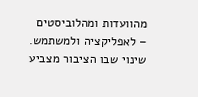מהוועדות ומהלוביסטים – לאפליקציה ולמשתמש. שינוי שבו הציבור מצביע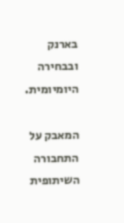בארנק ובבחירה היומיומית.

המאבק על התחבורה השיתופית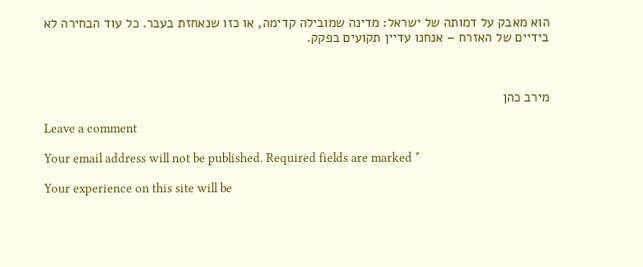הוא מאבק על דמותה של ישראל: מדינה שמובילה קדימה, או כזו שנאחזת בעבר. כל עוד הבחירה לא בידיים של האזרח – אנחנו עדיין תקועים בפקק.



מירב כהן

Leave a comment

Your email address will not be published. Required fields are marked *

Your experience on this site will be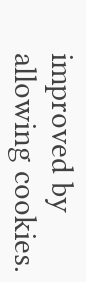improved by allowing cookies.